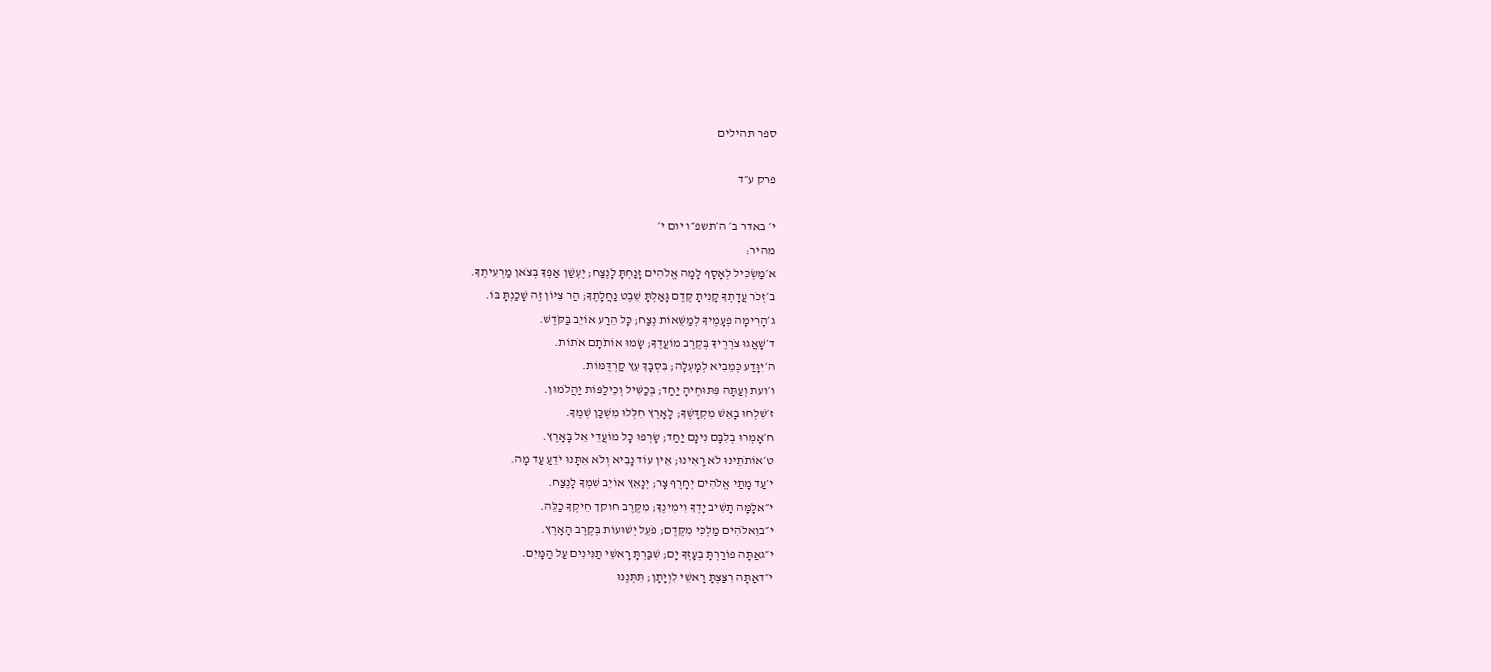ספר תהילים

פרק ע״ד

י׳ באדר ב׳ ה׳תשפ״ו יום י׳
מהיר:
א׳מַשְׂכִּיל לְאָסָף לָמָה אֱלֹהִים זָנַחְתָּ לָנֶצַח; יֶעְשַׁן אַפְּךָ בְּצֹאן מַרְעִיתֶךָ.
ב׳זְכֹר עֲדָתְךָ קָנִיתָ קֶּדֶם גָּאַלְתָּ שֵׁבֶט נַחֲלָתֶךָ; הַר צִיּוֹן זֶה שָׁכַנְתָּ בּוֹ.
ג׳הָרִימָה פְעָמֶיךָ לְמַשֻּׁאוֹת נֶצַח; כָּל הֵרַע אוֹיֵב בַּקֹּדֶשׁ.
ד׳שָׁאֲגוּ צֹרְרֶיךָ בְּקֶרֶב מוֹעֲדֶךָ; שָׂמוּ אוֹתֹתָם אֹתוֹת.
ה׳יִוָּדַע כְּמֵבִיא לְמָעְלָה; בִּסְבָךְ עֵץ קַרְדֻּמּוֹת.
ו׳ועת וְעַתָּה פִּתּוּחֶיהָ יַחַד; בְּכַשִּׁיל וְכֵילַפּוֹת יַהֲלֹמוּן.
ז׳שִׁלְחוּ בָאֵשׁ מִקְדָּשֶׁךָ; לָאָרֶץ חִלְּלוּ מִשְׁכַּן שְׁמֶךָ.
ח׳אָמְרוּ בְלִבָּם נִינָם יַחַד; שָׂרְפוּ כָל מוֹעֲדֵי אֵל בָּאָרֶץ.
ט׳אוֹתֹתֵינוּ לֹא רָאִינוּ; אֵין עוֹד נָבִיא וְלֹא אִתָּנוּ יֹדֵעַ עַד מָה.
י׳עַד מָתַי אֱלֹהִים יְחָרֶף צָר; יְנָאֵץ אוֹיֵב שִׁמְךָ לָנֶצַח.
י״אלָמָּה תָשִׁיב יָדְךָ וִימִינֶךָ; מִקֶּרֶב חוקך חֵיקְךָ כַלֵּה.
י״בוֵאלֹהִים מַלְכִּי מִקֶּדֶם; פֹּעֵל יְשׁוּעוֹת בְּקֶרֶב הָאָרֶץ.
י״גאַתָּה פוֹרַרְתָּ בְעָזְּךָ יָם; שִׁבַּרְתָּ רָאשֵׁי תַנִּינִים עַל הַמָּיִם.
י״דאַתָּה רִצַּצְתָּ רָאשֵׁי לִוְיָתָן; תִּתְּנֶנּוּ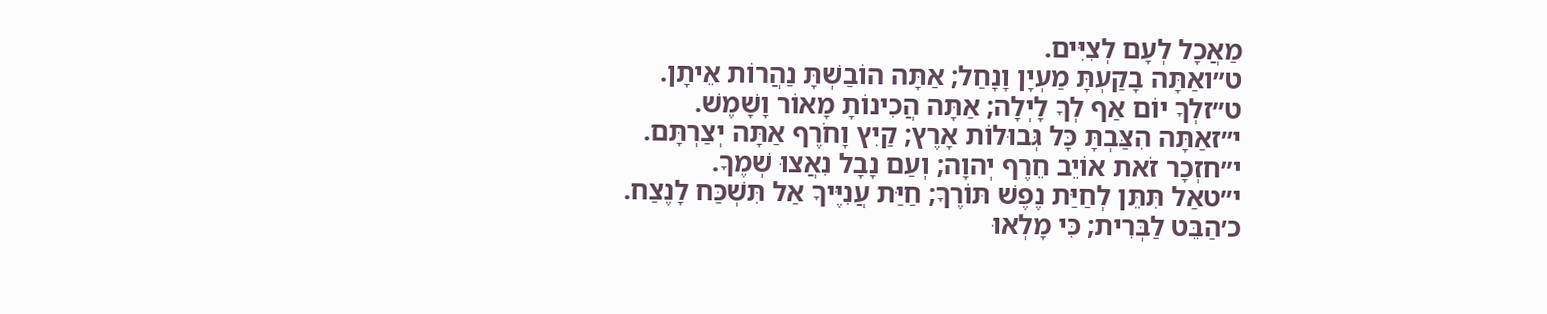מַאֲכָל לְעָם לְצִיִּים.
ט״ואַתָּה בָקַעְתָּ מַעְיָן וָנָחַל; אַתָּה הוֹבַשְׁתָּ נַהֲרוֹת אֵיתָן.
ט״זלְךָ יוֹם אַף לְךָ לָיְלָה; אַתָּה הֲכִינוֹתָ מָאוֹר וָשָׁמֶשׁ.
י״זאַתָּה הִצַּבְתָּ כָּל גְּבוּלוֹת אָרֶץ; קַיִץ וָחֹרֶף אַתָּה יְצַרְתָּם.
י״חזְכָר זֹאת אוֹיֵב חֵרֶף יְהוָה; וְעַם נָבָל נִאֲצוּ שְׁמֶךָ.
י״טאַל תִּתֵּן לְחַיַּת נֶפֶשׁ תּוֹרֶךָ; חַיַּת עֲנִיֶּיךָ אַל תִּשְׁכַּח לָנֶצַח.
כ׳הַבֵּט לַבְּרִית; כִּי מָלְאוּ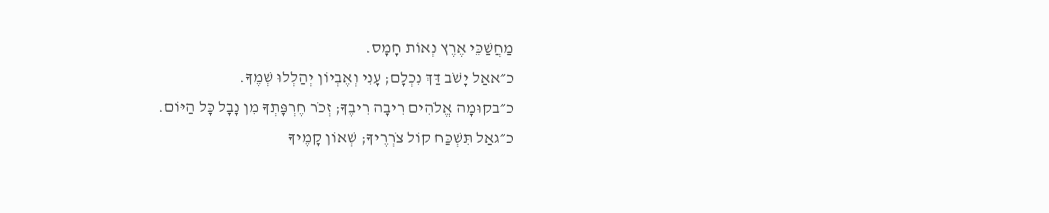מַחֲשַׁכֵּי אֶרֶץ נְאוֹת חָמָס.
כ״אאַל יָשֹׁב דַּךְ נִכְלָם; עָנִי וְאֶבְיוֹן יְהַלְלוּ שְׁמֶךָ.
כ״בקוּמָה אֱלֹהִים רִיבָה רִיבֶךָ; זְכֹר חֶרְפָּתְךָ מִן נָבָל כָּל הַיּוֹם.
כ״גאַל תִּשְׁכַּח קוֹל צֹרְרֶיךָ; שְׁאוֹן קָמֶיךָ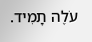עֹלֶה תָמִיד.